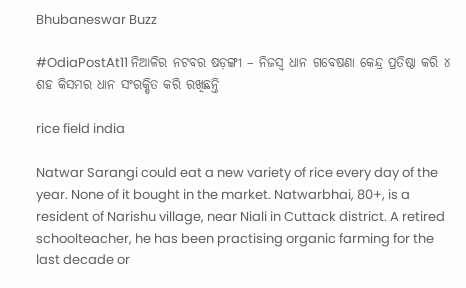Bhubaneswar Buzz

#OdiaPostAt11 ନିଆଳିର ନଟବର ଷଡ଼ଙ୍ଗୀ – ନିଜସ୍ଵ ଧାନ ଗବେଷଣା କେନ୍ଦ୍ର ପ୍ରତିଷ୍ଠା କରି ୪ ଶହ କିସମର ଧାନ ସଂରକ୍ଷିତ କରି ରଖିଛନ୍ତି

rice field india

Natwar Sarangi could eat a new variety of rice every day of the year. None of it bought in the market. Natwarbhai, 80+, is a resident of Narishu village, near Niali in Cuttack district. A retired schoolteacher, he has been practising organic farming for the last decade or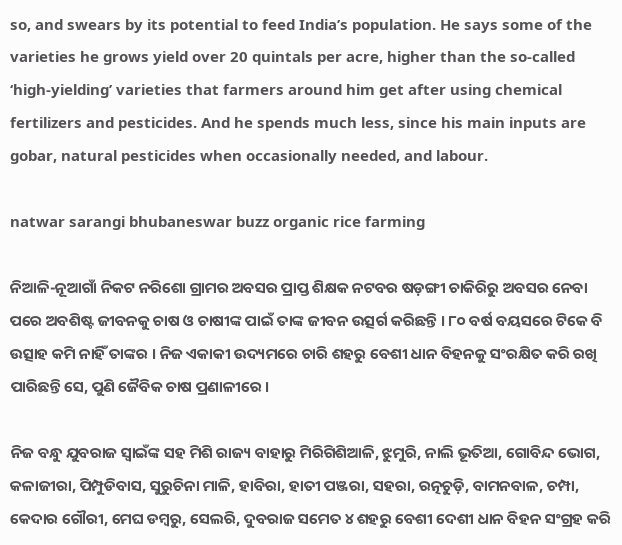so, and swears by its potential to feed India’s population. He says some of the varieties he grows yield over 20 quintals per acre, higher than the so-called ‘high-yielding’ varieties that farmers around him get after using chemical fertilizers and pesticides. And he spends much less, since his main inputs are gobar, natural pesticides when occasionally needed, and labour.

natwar sarangi bhubaneswar buzz organic rice farming

ନିଆଳି-ନୂଆଗାଁ ନିକଟ ନରିଶୋ ଗ୍ରାମର ଅବସର ପ୍ରାପ୍ତ ଶିକ୍ଷକ ନଟବର ଷଡ଼ଙ୍ଗୀ ଚାକିରିରୁ ଅବସର ନେବା ପରେ ଅବଶିଷ୍ଟ ଜୀବନକୁ ଚାଷ ଓ ଚାଷୀଙ୍କ ପାଇଁ ତାଙ୍କ ଜୀବନ ଉତ୍ସର୍ଗ କରିଛନ୍ତି । ୮୦ ବର୍ଷ ବୟସରେ ଟିକେ ବି ଉତ୍ସାହ କମି ନାହିଁ ତାଙ୍କର । ନିଜ ଏକାକୀ ଉଦ୍ୟମରେ ଚାରି ଶହରୁ ବେଶୀ ଧାନ ବିହନକୁ ସଂରକ୍ଷିତ କରି ରଖି ପାରିଛନ୍ତି ସେ, ପୁଣି ଜୈବିକ ଚାଷ ପ୍ରଣାଳୀରେ ।

ନିଜ ବନ୍ଧୁ ଯୁବରାଜ ସ୍ବାଇଁଙ୍କ ସହ ମିଶି ରାଜ୍ୟ ବାହାରୁ ମିରିଗିଶିଆଳି, ଝୁମୁରି, ନାଲି ଭୂତିଆ, ଗୋବିନ୍ଦ ଭୋଗ, କଳାଜୀରା, ପିମ୍ପୁଡିବାସ, ସୁରୁଚିନା ମାଳି, ହାବିରା, ହାତୀ ପଞ୍ଜରା, ସହରା, ରତ୍ନଚୁଡ଼ି, ବାମନବାଳ, ଚମ୍ପା, କେଦାର ଗୌରୀ, ମେଘ ଡମ୍ବରୁ, ସେଲରି, ଦୁବରାଜ ସମେତ ୪ ଶହରୁ ବେଶୀ ଦେଶୀ ଧାନ ବିହନ ସଂଗ୍ରହ କରି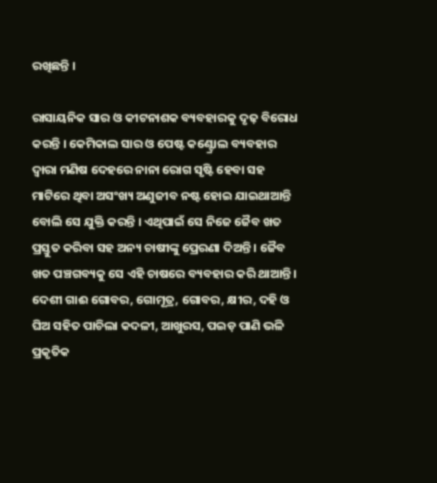ରଖିଛନ୍ତି ।

ରାସାୟନିକ ସାର ଓ କୀଟନାଶକ ବ୍ୟବହାରକୁ ଦୃଢ଼ ବିରୋଧ କରନ୍ତି । କେମିକାଲ ସାର ଓ ପେଷ୍ଟ କଣ୍ଟ୍ରୋଲ ବ୍ୟବହାର ଦ୍ବାରା ମଣିଷ ଦେହରେ ନାନା ରୋଗ ସୃଷ୍ଟି ହେବା ସହ ମାଟିରେ ଥିବା ଅସଂଖ୍ୟ ଅଣୁଜୀବ ନଷ୍ଟ ହୋଇ ଯାଇଥାଆନ୍ତି ବୋଲି ସେ ଯୁକ୍ତି କରନ୍ତି । ଏଥିପାଇଁ ସେ ନିଜେ ଜୈବ ଖତ ପ୍ରସ୍ତୁତ କରିବା ସହ ଅନ୍ୟ ଚାଷୀଙ୍କୁ ପ୍ରେରଣା ଦିଅନ୍ତି । ଜୈବ ଖତ ପଞ୍ଚଗବ୍ୟକୁ ସେ ଏହି ଚାଷରେ ବ୍ୟବହାର କରି ଥାଆନ୍ତି । ଦେଶୀ ଗାଈ ଗୋବର, ଗୋମୂତ୍ର, ଗୋବର, କ୍ଷୀର, ଦହି ଓ ଘିଅ ସହିତ ପାଚିଲା କଦଳୀ, ଆଖୁରସ, ପଇଡ଼ ପାଣି ଭଳି ପ୍ରକୃତିକ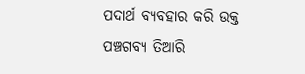ପଦାର୍ଥ ବ୍ୟବହାର କରି ଉକ୍ତ ପଞ୍ଚଗବ୍ୟ ତିଆରି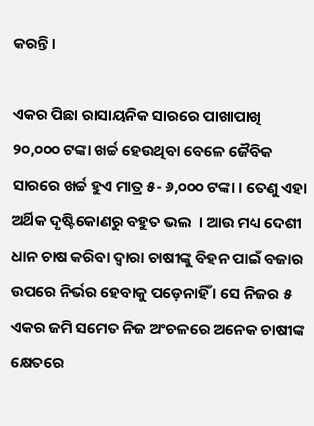କରନ୍ତି ।

ଏକର ପିଛା ରାସାୟନିକ ସାରରେ ପାଖାପାଖି ୨୦,୦୦୦ ଟଙ୍କା ଖର୍ଚ୍ଚ ହେଉଥିବା ବେଳେ ଜୈବିକ ସାରରେ ଖର୍ଚ୍ଚ ହୁଏ ମାତ୍ର ୫- ୬,୦୦୦ ଟଙ୍କା । ତେଣୁ ଏହା ଅର୍ଥିକ ଦୃଷ୍ଟିକୋଣରୁ ବହୁତ ଭଲ  । ଆଉ ମଧ୍ୟ ଦେଶୀ ଧାନ ଚାଷ କରିବା ଦ୍ବାରା ଚାଷୀଙ୍କୁ ବିହନ ପାଇଁ ବଜାର ଉପରେ ନିର୍ଭର ହେବାକୁ ପଡ଼େନାହିଁ । ସେ ନିଜର ୫ ଏକର ଜମି ସମେତ ନିଜ ଅଂଚଳରେ ଅନେକ ଚାଷୀଙ୍କ କ୍ଷେତରେ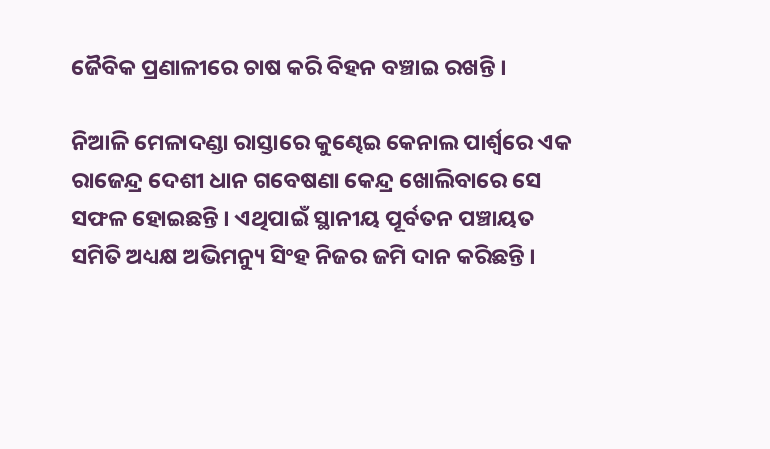ଜୈବିକ ପ୍ରଣାଳୀରେ ଚାଷ କରି ବିହନ ବଞ୍ଚାଇ ରଖନ୍ତି ।

ନିଆଳି ମେଳାଦଣ୍ଡା ରାସ୍ତାରେ କୁଣ୍ଢେଇ କେନାଲ ପାର୍ଶ୍ଵରେ ଏକ ରାଜେନ୍ଦ୍ର ଦେଶୀ ଧାନ ଗବେଷଣା କେନ୍ଦ୍ର ଖୋଲିବାରେ ସେ ସଫଳ ହୋଇଛନ୍ତି । ଏଥିପାଇଁ ସ୍ଥାନୀୟ ପୂର୍ବତନ ପଞ୍ଚାୟତ ସମିତି ଅଧ୍ୟକ୍ଷ ଅଭିମନ୍ୟୁ ସିଂହ ନିଜର ଜମି ଦାନ କରିଛନ୍ତି ।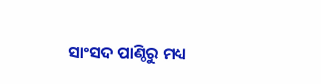ସାଂସଦ ପାଣ୍ଠିରୁ ମଧ୍ୟ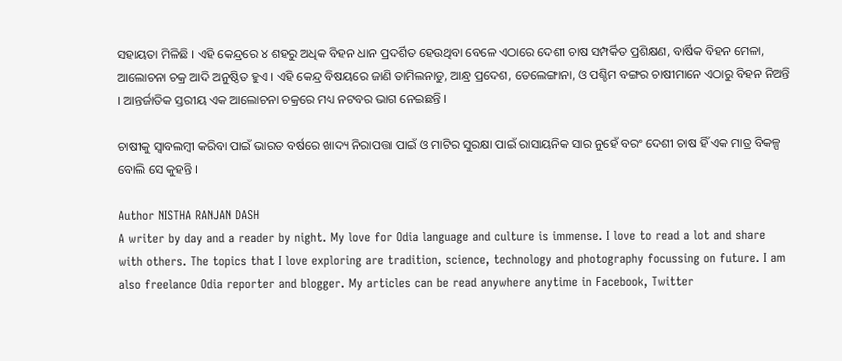ସହାୟତା ମିଳିଛି । ଏହି କେନ୍ଦ୍ରରେ ୪ ଶହରୁ ଅଧିକ ବିହନ ଧାନ ପ୍ରଦର୍ଶିତ ହେଉଥିବା ବେଳେ ଏଠାରେ ଦେଶୀ ଚାଷ ସମ୍ପର୍କିତ ପ୍ରଶିକ୍ଷଣ, ବାର୍ଷିକ ବିହନ ମେଳା, ଆଲୋଚନା ଚକ୍ର ଆଦି ଅନୁଷ୍ଠିତ ହୁଏ । ଏହି କେନ୍ଦ୍ର ବିଷୟରେ ଜାଣି ତାମିଲନାଡୁ, ଆନ୍ଧ୍ର ପ୍ରଦେଶ, ତେଲେଙ୍ଗାନା, ଓ ପଶ୍ଚିମ ବଙ୍ଗର ଚାଷୀମାନେ ଏଠାରୁ ବିହନ ନିଅନ୍ତି । ଆନ୍ତର୍ଜାତିକ ସ୍ତରୀୟ ଏକ ଆଲୋଚନା ଚକ୍ରରେ ମଧ୍ୟ ନଟବର ଭାଗ ନେଇଛନ୍ତି ।

ଚାଷୀକୁ ସ୍ଵାବଲମ୍ବୀ କରିବା ପାଇଁ ଭାରତ ବର୍ଷରେ ଖାଦ୍ୟ ନିରାପତ୍ତା ପାଇଁ ଓ ମାଟିର ସୁରକ୍ଷା ପାଇଁ ରାସାୟନିକ ସାର ନୁହେଁ ବରଂ ଦେଶୀ ଚାଷ ହିଁ ଏକ ମାତ୍ର ବିକଳ୍ପ ବୋଲି ସେ କୁହନ୍ତି ।

Author NISTHA RANJAN DASH
A writer by day and a reader by night. My love for Odia language and culture is immense. I love to read a lot and share with others. The topics that I love exploring are tradition, science, technology and photography focussing on future. I am also freelance Odia reporter and blogger. My articles can be read anywhere anytime in Facebook, Twitter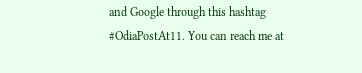and Google through this hashtag #OdiaPostAt11. You can reach me at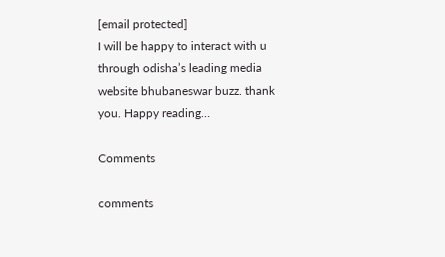[email protected]
I will be happy to interact with u through odisha’s leading media website bhubaneswar buzz. thank you. Happy reading…

Comments

comments